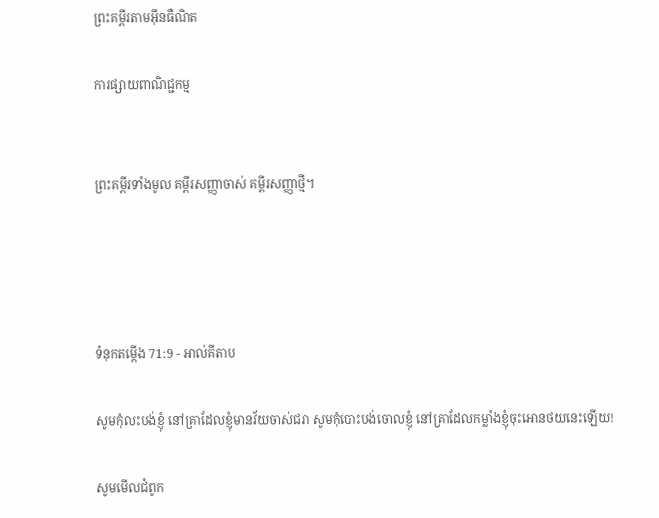ព្រះគម្ពីរតាមអ៊ីនធឺណិត

ការផ្សាយពាណិជ្ជកម្ម


ព្រះគម្ពីរទាំងមូល គម្ពីរសញ្ញាចាស់ គម្ពីរសញ្ញាថ្មី។




ទំនុកតម្កើង 71:9 - អាល់គីតាប

សូមកុំលះ‌បង់ខ្ញុំ នៅគ្រាដែលខ្ញុំមានវ័យចាស់ជរា សូមកុំបោះបង់ចោលខ្ញុំ នៅគ្រាដែលកម្លាំងខ្ញុំចុះអោនថយនេះឡើយ!

សូមមើលជំពូក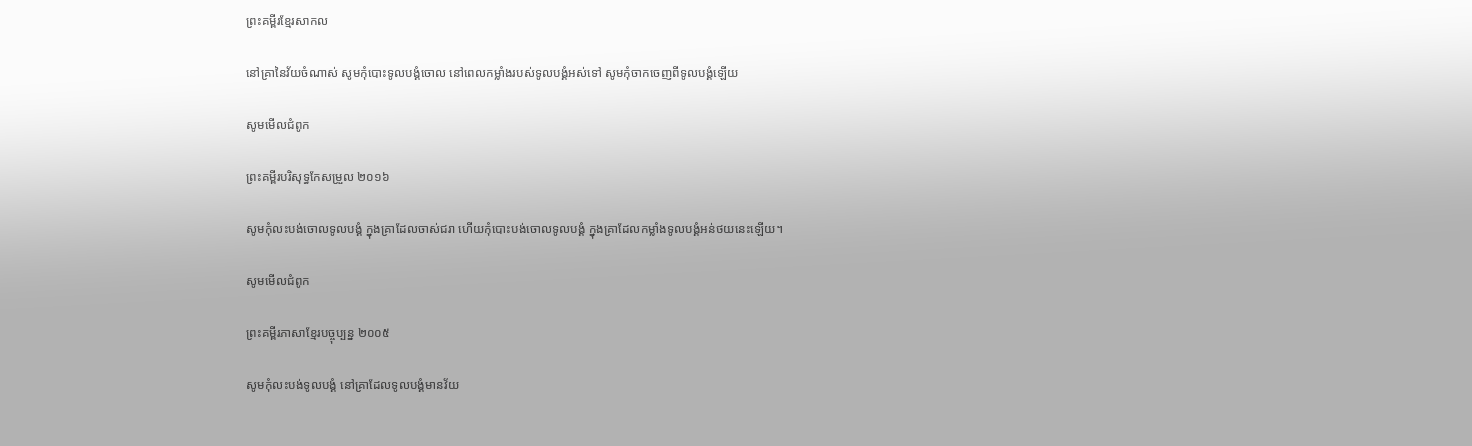ព្រះគម្ពីរខ្មែរសាកល

នៅគ្រានៃវ័យចំណាស់ សូមកុំបោះទូលបង្គំចោល នៅពេលកម្លាំងរបស់ទូលបង្គំអស់ទៅ សូមកុំចាកចេញពីទូលបង្គំឡើយ

សូមមើលជំពូក

ព្រះគម្ពីរបរិសុទ្ធកែសម្រួល ២០១៦

សូមកុំលះបង់ចោលទូល‌បង្គំ ក្នុងគ្រាដែលចាស់ជរា ហើយកុំបោះ‌បង់ចោលទូល‌បង្គំ ក្នុងគ្រាដែលកម្លាំងទូល‌បង្គំអន់‌ថយនេះឡើយ។

សូមមើលជំពូក

ព្រះគម្ពីរភាសាខ្មែរបច្ចុប្បន្ន ២០០៥

សូមកុំលះ‌បង់ទូលបង្គំ នៅគ្រាដែលទូលបង្គំមានវ័យ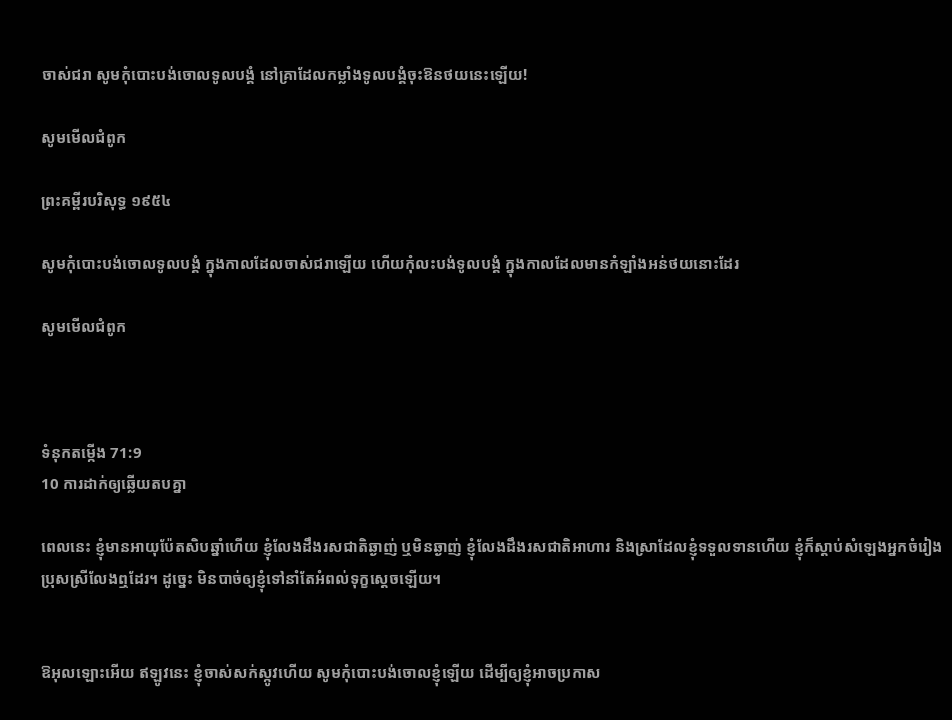ចាស់ជរា សូមកុំបោះបង់ចោលទូលបង្គំ នៅគ្រាដែលកម្លាំងទូលបង្គំចុះឱនថយនេះឡើយ!

សូមមើលជំពូក

ព្រះគម្ពីរបរិសុទ្ធ ១៩៥៤

សូមកុំបោះ‌បង់ចោលទូលបង្គំ ក្នុងកាលដែលចាស់‌ជរាឡើយ ហើយកុំលះ‌បង់ទូលបង្គំ ក្នុងកាលដែលមានកំឡាំងអន់‌ថយនោះដែរ

សូមមើលជំពូក



ទំនុកតម្កើង 71:9
10 ការដាក់ឲ្យឆ្លើយតបគ្នា

ពេលនេះ ខ្ញុំមានអាយុប៉ែត‌សិបឆ្នាំហើយ ខ្ញុំលែងដឹងរសជាតិឆ្ងាញ់ ឬមិនឆ្ងាញ់ ខ្ញុំលែងដឹងរសជាតិអាហារ និងស្រាដែលខ្ញុំទទួលទានហើយ ខ្ញុំក៏ស្តាប់សំឡេងអ្នកចំរៀងប្រុសស្រីលែងឮដែរ។ ដូច្នេះ មិនបាច់ឲ្យខ្ញុំទៅនាំតែអំពល់ទុក្ខស្តេចឡើយ។


ឱអុលឡោះអើយ ឥឡូវនេះ ខ្ញុំចាស់សក់ស្កូវហើយ សូមកុំបោះបង់ចោលខ្ញុំឡើយ ដើម្បីឲ្យខ្ញុំអាចប្រកាស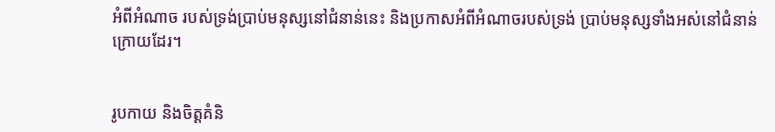អំពីអំណាច របស់ទ្រង់ប្រាប់មនុស្សនៅជំនាន់នេះ និងប្រកាសអំពីអំណាចរបស់ទ្រង់ ប្រាប់មនុស្សទាំងអស់នៅជំនាន់ក្រោយដែរ។


រូបកាយ និងចិត្តគំនិ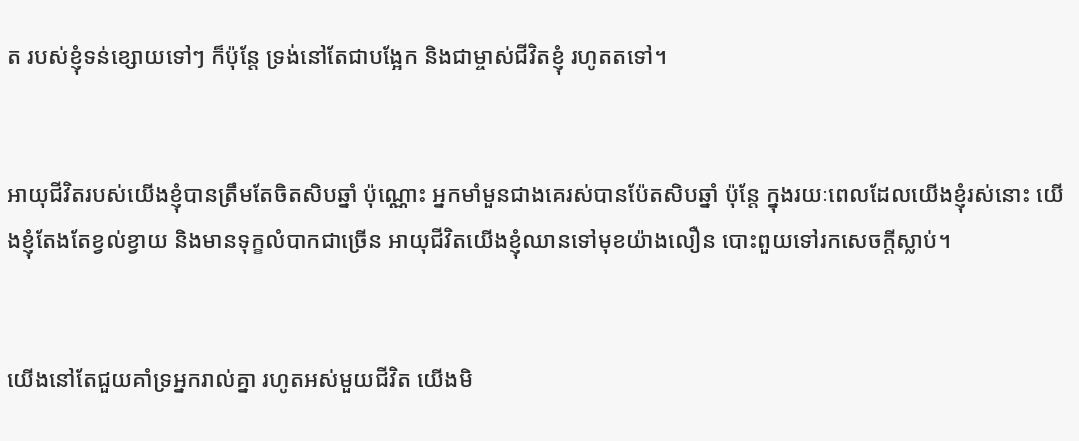ត របស់ខ្ញុំទន់ខ្សោយទៅៗ ក៏ប៉ុន្តែ ទ្រង់នៅតែជាបង្អែក និងជាម្ចាស់ជីវិតខ្ញុំ រហូតតទៅ។


អាយុជីវិតរបស់យើងខ្ញុំបានត្រឹមតែចិត‌សិបឆ្នាំ ប៉ុណ្ណោះ អ្នកមាំ‌មួនជាងគេរស់បានប៉ែត‌សិបឆ្នាំ ប៉ុន្តែ ក្នុងរយៈពេលដែលយើងខ្ញុំរស់នោះ យើងខ្ញុំតែងតែខ្វល់ខ្វាយ និងមានទុក្ខលំបាកជាច្រើន អាយុជីវិតយើងខ្ញុំឈានទៅមុខយ៉ាងលឿន បោះ‌ពួយទៅរកសេចក្ដីស្លាប់។


យើងនៅតែជួយគាំទ្រអ្នករាល់គ្នា រហូតអស់មួយជីវិត យើងមិ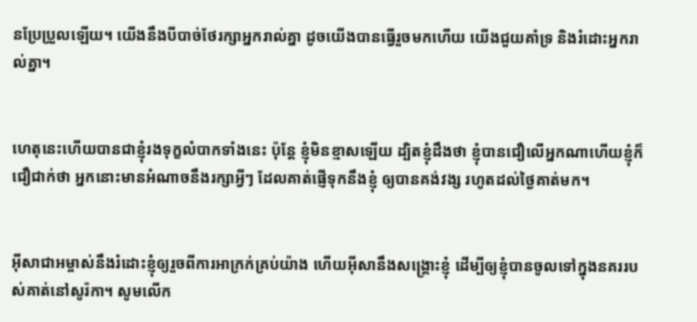នប្រែ‌ប្រួលឡើយ។ យើងនឹងបីបាច់ថែ‌រក្សាអ្នករាល់គ្នា ដូចយើងបានធ្វើរួចមកហើយ យើងជួយគាំទ្រ និងរំដោះអ្នករាល់គ្នា។


ហេតុនេះហើយបានជាខ្ញុំរង‌ទុក្ខលំបាកទាំងនេះ ប៉ុន្ដែ ខ្ញុំមិនខ្មាសឡើយ ដ្បិតខ្ញុំដឹងថា ខ្ញុំបានជឿលើអ្នកណាហើយខ្ញុំក៏ជឿជាក់ថា អ្នកនោះមានអំណាចនឹងរក្សាអ្វីៗ ដែលគាត់ផ្ញើទុកនឹងខ្ញុំ ឲ្យបានគង់វង្ស រហូតដល់ថ្ងៃគាត់មក។


អ៊ីសា‌ជាអម្ចាស់នឹងរំដោះខ្ញុំឲ្យរួចពីការអាក្រក់គ្រប់យ៉ាង ហើយអ៊ីសានឹងសង្គ្រោះខ្ញុំ ដើម្បីឲ្យខ្ញុំបានចូលទៅក្នុងនគររបស់គាត់នៅសូរ៉កា។ សូមលើក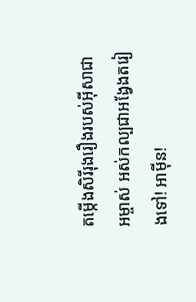តម្កើងសិរី‌រុង‌រឿងរបស់អ៊ីសា‌ជាអម្ចាស់ អស់‌កល្បជាអង្វែងតរៀងទៅ! អាម៉ីន!